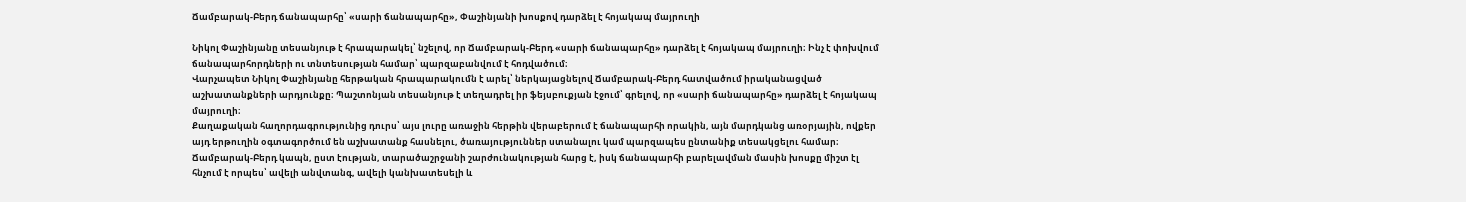Ճամբարակ-Բերդ ճանապարհը՝ «սարի ճանապարհը», Փաշինյանի խոսքով դարձել է հոյակապ մայրուղի

Նիկոլ Փաշինյանը տեսանյութ է հրապարակել՝ նշելով, որ Ճամբարակ-Բերդ «սարի ճանապարհը» դարձել է հոյակապ մայրուղի։ Ինչ է փոխվում ճանապարհորդների ու տնտեսության համար՝ պարզաբանվում է հոդվածում։
Վարչապետ Նիկոլ Փաշինյանը հերթական հրապարակումն է արել՝ ներկայացնելով Ճամբարակ-Բերդ հատվածում իրականացված աշխատանքների արդյունքը։ Պաշտոնյան տեսանյութ է տեղադրել իր ֆեյսբուքյան էջում՝ գրելով, որ «սարի ճանապարհը» դարձել է հոյակապ մայրուղի։
Քաղաքական հաղորդագրությունից դուրս՝ այս լուրը առաջին հերթին վերաբերում է ճանապարհի որակին, այն մարդկանց առօրյային, ովքեր այդ երթուղին օգտագործում են աշխատանք հասնելու, ծառայություններ ստանալու կամ պարզապես ընտանիք տեսակցելու համար։ Ճամբարակ-Բերդ կապն, ըստ էության, տարածաշրջանի շարժունակության հարց է, իսկ ճանապարհի բարելավման մասին խոսքը միշտ էլ հնչում է որպես՝ ավելի անվտանգ, ավելի կանխատեսելի և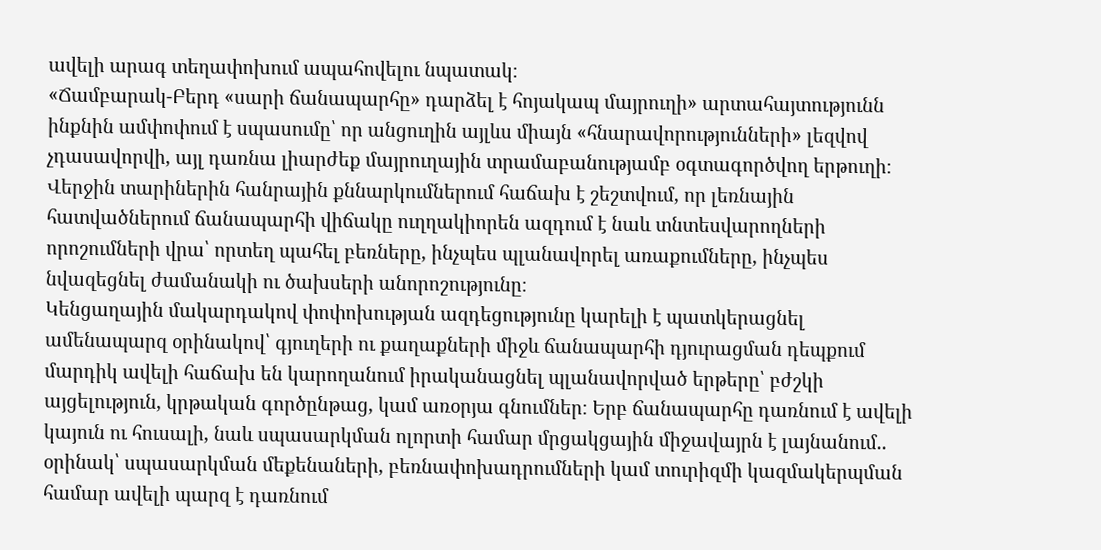ավելի արագ տեղափոխում ապահովելու նպատակ։
«Ճամբարակ-Բերդ «սարի ճանապարհը» դարձել է հոյակապ մայրուղի» արտահայտությունն ինքնին ամփոփում է սպասումը՝ որ անցուղին այլևս միայն «հնարավորությունների» լեզվով չդասավորվի, այլ դառնա լիարժեք մայրուղային տրամաբանությամբ օգտագործվող երթուղի։ Վերջին տարիներին հանրային քննարկումներում հաճախ է շեշտվում, որ լեռնային հատվածներում ճանապարհի վիճակը ուղղակիորեն ազդում է նաև տնտեսվարողների որոշումների վրա՝ որտեղ պահել բեռները, ինչպես պլանավորել առաքումները, ինչպես նվազեցնել ժամանակի ու ծախսերի անորոշությունը։
Կենցաղային մակարդակով փոփոխության ազդեցությունը կարելի է պատկերացնել ամենապարզ օրինակով՝ գյուղերի ու քաղաքների միջև ճանապարհի դյուրացման դեպքում մարդիկ ավելի հաճախ են կարողանում իրականացնել պլանավորված երթերը՝ բժշկի այցելություն, կրթական գործընթաց, կամ առօրյա գնումներ։ Երբ ճանապարհը դառնում է ավելի կայուն ու հուսալի, նաև սպասարկման ոլորտի համար մրցակցային միջավայրն է լայնանում.. օրինակ՝ սպասարկման մեքենաների, բեռնափոխադրումների կամ տուրիզմի կազմակերպման համար ավելի պարզ է դառնում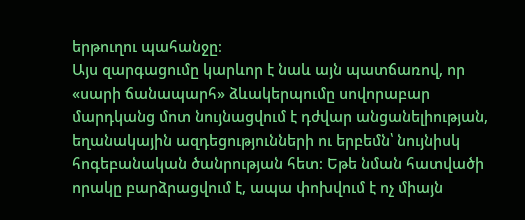երթուղու պահանջը։
Այս զարգացումը կարևոր է նաև այն պատճառով, որ «սարի ճանապարհ» ձևակերպումը սովորաբար մարդկանց մոտ նույնացվում է դժվար անցանելիության, եղանակային ազդեցությունների ու երբեմն՝ նույնիսկ հոգեբանական ծանրության հետ։ Եթե նման հատվածի որակը բարձրացվում է, ապա փոխվում է ոչ միայն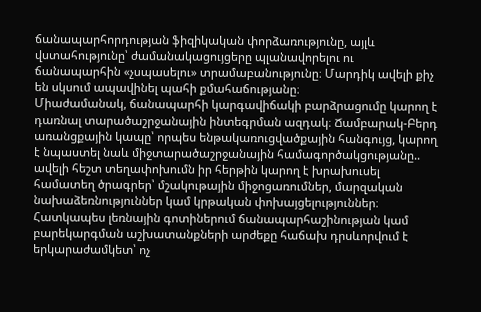ճանապարհորդության ֆիզիկական փորձառությունը, այլև վստահությունը՝ ժամանակացույցերը պլանավորելու ու ճանապարհին «չսպասելու» տրամաբանությունը։ Մարդիկ ավելի քիչ են սկսում ապավինել պահի քմահաճությանը։
Միաժամանակ, ճանապարհի կարգավիճակի բարձրացումը կարող է դառնալ տարածաշրջանային ինտեգրման ազդակ։ Ճամբարակ-Բերդ առանցքային կապը՝ որպես ենթակառուցվածքային հանգույց, կարող է նպաստել նաև միջտարածաշրջանային համագործակցությանը.. ավելի հեշտ տեղափոխումն իր հերթին կարող է խրախուսել համատեղ ծրագրեր՝ մշակութային միջոցառումներ, մարզական նախաձեռնություններ կամ կրթական փոխայցելություններ։
Հատկապես լեռնային գոտիներում ճանապարհաշինության կամ բարեկարգման աշխատանքների արժեքը հաճախ դրսևորվում է երկարաժամկետ՝ ոչ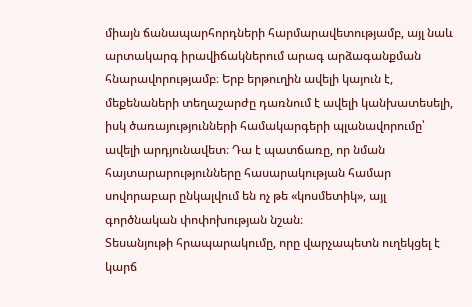միայն ճանապարհորդների հարմարավետությամբ, այլ նաև արտակարգ իրավիճակներում արագ արձագանքման հնարավորությամբ։ Երբ երթուղին ավելի կայուն է, մեքենաների տեղաշարժը դառնում է ավելի կանխատեսելի, իսկ ծառայությունների համակարգերի պլանավորումը՝ ավելի արդյունավետ։ Դա է պատճառը, որ նման հայտարարությունները հասարակության համար սովորաբար ընկալվում են ոչ թե «կոսմետիկ», այլ գործնական փոփոխության նշան։
Տեսանյութի հրապարակումը, որը վարչապետն ուղեկցել է կարճ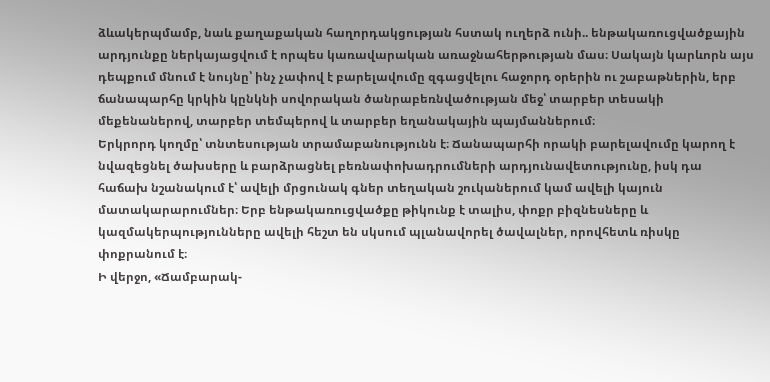ձևակերպմամբ, նաև քաղաքական հաղորդակցության հստակ ուղերձ ունի.. ենթակառուցվածքային արդյունքը ներկայացվում է որպես կառավարական առաջնահերթության մաս։ Սակայն կարևորն այս դեպքում մնում է նույնը՝ ինչ չափով է բարելավումը զգացվելու հաջորդ օրերին ու շաբաթներին, երբ ճանապարհը կրկին կընկնի սովորական ծանրաբեռնվածության մեջ՝ տարբեր տեսակի մեքենաներով, տարբեր տեմպերով և տարբեր եղանակային պայմաններում։
Երկրորդ կողմը՝ տնտեսության տրամաբանությունն է։ Ճանապարհի որակի բարելավումը կարող է նվազեցնել ծախսերը և բարձրացնել բեռնափոխադրումների արդյունավետությունը, իսկ դա հաճախ նշանակում է՝ ավելի մրցունակ գներ տեղական շուկաներում կամ ավելի կայուն մատակարարումներ։ Երբ ենթակառուցվածքը թիկունք է տալիս, փոքր բիզնեսները և կազմակերպությունները ավելի հեշտ են սկսում պլանավորել ծավալներ, որովհետև ռիսկը փոքրանում է։
Ի վերջո, «Ճամբարակ-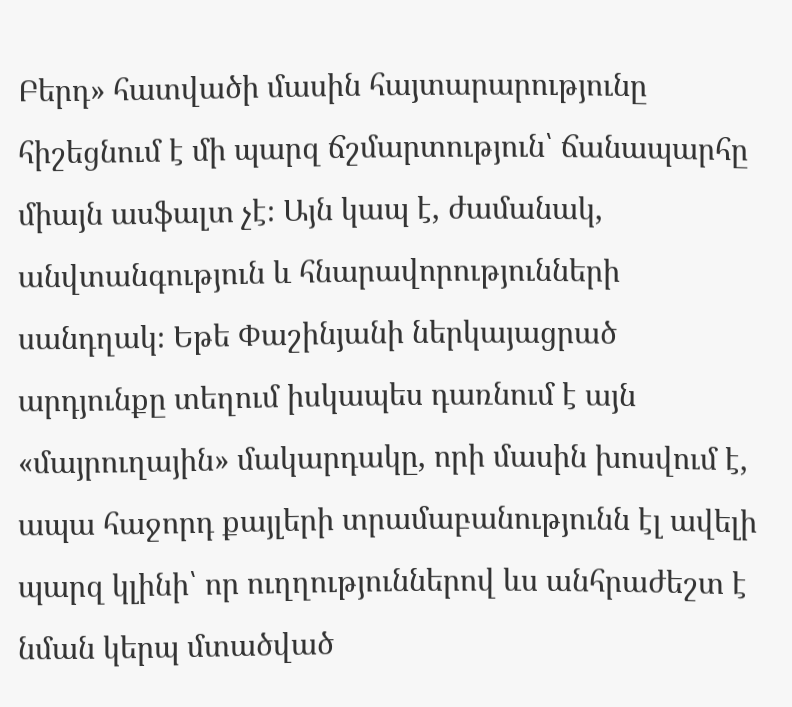Բերդ» հատվածի մասին հայտարարությունը հիշեցնում է մի պարզ ճշմարտություն՝ ճանապարհը միայն ասֆալտ չէ։ Այն կապ է, ժամանակ, անվտանգություն և հնարավորությունների սանդղակ։ Եթե Փաշինյանի ներկայացրած արդյունքը տեղում իսկապես դառնում է այն «մայրուղային» մակարդակը, որի մասին խոսվում է, ապա հաջորդ քայլերի տրամաբանությունն էլ ավելի պարզ կլինի՝ որ ուղղություններով ևս անհրաժեշտ է նման կերպ մտածված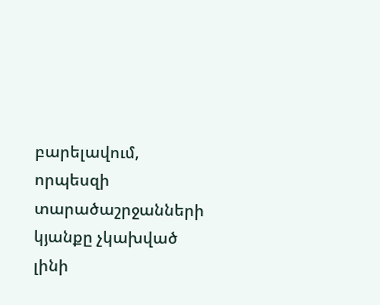բարելավում, որպեսզի տարածաշրջանների կյանքը չկախված լինի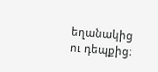եղանակից ու դեպքից։